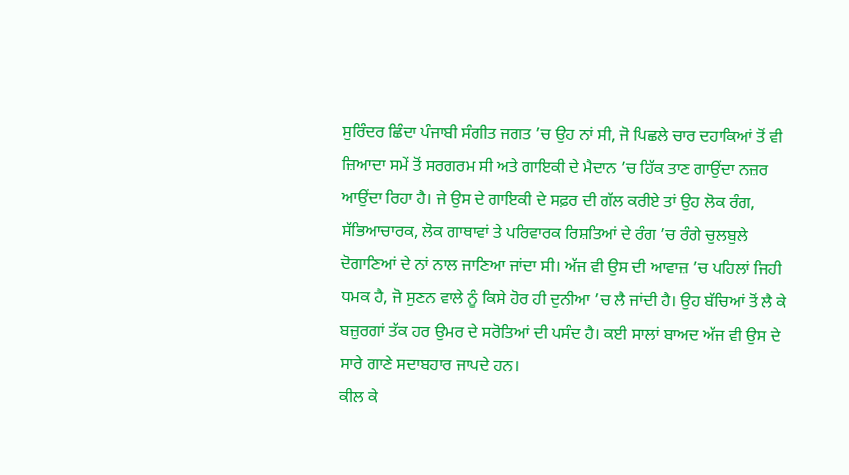ਸੁਰਿੰਦਰ ਛਿੰਦਾ ਪੰਜਾਬੀ ਸੰਗੀਤ ਜਗਤ ’ਚ ਉਹ ਨਾਂ ਸੀ, ਜੋ ਪਿਛਲੇ ਚਾਰ ਦਹਾਕਿਆਂ ਤੋਂ ਵੀ ਜ਼ਿਆਦਾ ਸਮੇਂ ਤੋਂ ਸਰਗਰਮ ਸੀ ਅਤੇ ਗਾਇਕੀ ਦੇ ਮੈਦਾਨ ’ਚ ਹਿੱਕ ਤਾਣ ਗਾਉਂਦਾ ਨਜ਼ਰ ਆਉਂਦਾ ਰਿਹਾ ਹੈ। ਜੇ ਉਸ ਦੇ ਗਾਇਕੀ ਦੇ ਸਫ਼ਰ ਦੀ ਗੱਲ ਕਰੀਏ ਤਾਂ ਉਹ ਲੋਕ ਰੰਗ, ਸੱਭਿਆਚਾਰਕ, ਲੋਕ ਗਾਥਾਵਾਂ ਤੇ ਪਰਿਵਾਰਕ ਰਿਸ਼ਤਿਆਂ ਦੇ ਰੰਗ ’ਚ ਰੰਗੇ ਚੁਲਬੁਲੇ ਦੋਗਾਣਿਆਂ ਦੇ ਨਾਂ ਨਾਲ ਜਾਣਿਆ ਜਾਂਦਾ ਸੀ। ਅੱਜ ਵੀ ਉਸ ਦੀ ਆਵਾਜ਼ ’ਚ ਪਹਿਲਾਂ ਜਿਹੀ ਧਮਕ ਹੈ, ਜੋ ਸੁਣਨ ਵਾਲੇ ਨੂੰ ਕਿਸੇ ਹੋਰ ਹੀ ਦੁਨੀਆ ’ਚ ਲੈ ਜਾਂਦੀ ਹੈ। ਉਹ ਬੱਚਿਆਂ ਤੋਂ ਲੈ ਕੇ ਬਜ਼ੁਰਗਾਂ ਤੱਕ ਹਰ ਉਮਰ ਦੇ ਸਰੋਤਿਆਂ ਦੀ ਪਸੰਦ ਹੈ। ਕਈ ਸਾਲਾਂ ਬਾਅਦ ਅੱਜ ਵੀ ਉਸ ਦੇ ਸਾਰੇ ਗਾਣੇ ਸਦਾਬਹਾਰ ਜਾਪਦੇ ਹਨ।
ਕੀਲ ਕੇ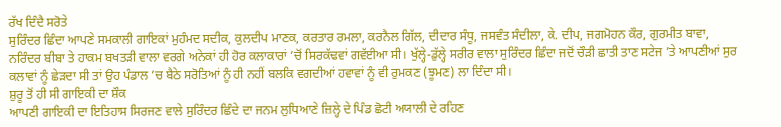ਰੱਖ ਦਿੰਦੈ ਸਰੋਤੇ
ਸੁਰਿੰਦਰ ਛਿੰਦਾ ਆਪਣੇ ਸਮਕਾਲੀ ਗਾਇਕਾਂ ਮੁਹੰਮਦ ਸਦੀਕ, ਕੁਲਦੀਪ ਮਾਣਕ, ਕਰਤਾਰ ਰਮਲਾ, ਕਰਨੈਲ ਗਿੱਲ, ਦੀਦਾਰ ਸੰਧੂ, ਜਸਵੰਤ ਸੰਦੀਲਾ, ਕੇ. ਦੀਪ, ਜਗਮੋਹਨ ਕੌਰ, ਗੁਰਮੀਤ ਬਾਵਾ, ਨਰਿੰਦਰ ਬੀਬਾ ਤੇ ਹਾਕਮ ਬਖਤੜੀ ਵਾਲਾ ਵਰਗੇ ਅਨੇਕਾਂ ਹੀ ਹੋਰ ਕਲਾਕਾਰਾਂ ’ਚੋਂ ਸਿਰਕੱਢਵਾਂ ਗਵੱਈਆ ਸੀ। ਖੁੱਲ੍ਹੇ-ਡੁੱਲ੍ਹੇ ਸਰੀਰ ਵਾਲਾ ਸੁਰਿੰਦਰ ਛਿੰਦਾ ਜਦੋਂ ਚੌੜੀ ਛਾਤੀ ਤਾਣ ਸਟੇਜ ’ਤੇ ਆਪਣੀਆਂ ਸੁਰ ਕਲਾਵਾਂ ਨੂੰ ਛੇੜਦਾ ਸੀ ਤਾਂ ਉਹ ਪੰਡਾਲ ’ਚ ਬੈਠੇ ਸਰੋਤਿਆਂ ਨੂੰ ਹੀ ਨਹੀਂ ਬਲਕਿ ਵਗਦੀਆਂ ਹਵਾਵਾਂ ਨੂੰ ਵੀ ਰੁਮਕਣ (ਝੂਮਣ) ਲਾ ਦਿੰਦਾ ਸੀ।
ਸ਼ੁਰੂ ਤੋਂ ਹੀ ਸੀ ਗਾਇਕੀ ਦਾ ਸ਼ੌਕ
ਆਪਣੀ ਗਾਇਕੀ ਦਾ ਇਤਿਹਾਸ ਸਿਰਜਣ ਵਾਲੇ ਸੁਰਿੰਦਰ ਛਿੰਦੇ ਦਾ ਜਨਮ ਲੁਧਿਆਣੇ ਜ਼ਿਲ੍ਹੇ ਦੇ ਪਿੰਡ ਛੋਟੀ ਅਯਾਲੀ ਦੇ ਰਹਿਣ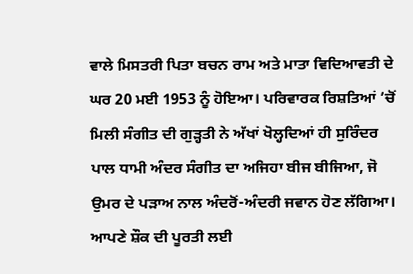ਵਾਲੇ ਮਿਸਤਰੀ ਪਿਤਾ ਬਚਨ ਰਾਮ ਅਤੇ ਮਾਤਾ ਵਿਦਿਆਵਤੀ ਦੇ ਘਰ 20 ਮਈ 1953 ਨੂੰ ਹੋਇਆ। ਪਰਿਵਾਰਕ ਰਿਸ਼ਤਿਆਂ ’ਚੋਂ ਮਿਲੀ ਸੰਗੀਤ ਦੀ ਗੁੜ੍ਹਤੀ ਨੇ ਅੱਖਾਂ ਖੋਲ੍ਹਦਿਆਂ ਹੀ ਸੁਰਿੰਦਰ ਪਾਲ ਧਾਮੀ ਅੰਦਰ ਸੰਗੀਤ ਦਾ ਅਜਿਹਾ ਬੀਜ ਬੀਜਿਆ, ਜੋ ਉਮਰ ਦੇ ਪੜਾਅ ਨਾਲ ਅੰਦਰੋਂ-ਅੰਦਰੀ ਜਵਾਨ ਹੋਣ ਲੱਗਿਆ। ਆਪਣੇ ਸ਼ੌਕ ਦੀ ਪੂਰਤੀ ਲਈ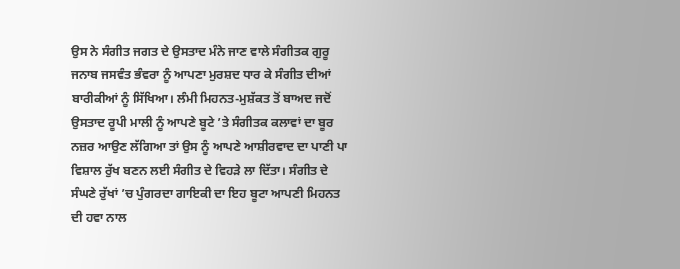ਉਸ ਨੇ ਸੰਗੀਤ ਜਗਤ ਦੇ ਉਸਤਾਦ ਮੰਨੇ ਜਾਣ ਵਾਲੇ ਸੰਗੀਤਕ ਗੁਰੂ ਜਨਾਬ ਜਸਵੰਤ ਭੰਵਰਾ ਨੂੰ ਆਪਣਾ ਮੁਰਸ਼ਦ ਧਾਰ ਕੇ ਸੰਗੀਤ ਦੀਆਂ ਬਾਰੀਕੀਆਂ ਨੂੰ ਸਿੱਖਿਆ। ਲੰਮੀ ਮਿਹਨਤ-ਮੁਸ਼ੱਕਤ ਤੋਂ ਬਾਅਦ ਜਦੋਂ ਉਸਤਾਦ ਰੂਪੀ ਮਾਲੀ ਨੂੰ ਆਪਣੇ ਬੂਟੇ ’ਤੇ ਸੰਗੀਤਕ ਕਲਾਵਾਂ ਦਾ ਬੂਰ ਨਜ਼ਰ ਆਉਣ ਲੱਗਿਆ ਤਾਂ ਉਸ ਨੂੰ ਆਪਣੇ ਆਸ਼ੀਰਵਾਦ ਦਾ ਪਾਣੀ ਪਾ ਵਿਸ਼ਾਲ ਰੁੱਖ ਬਣਨ ਲਈ ਸੰਗੀਤ ਦੇ ਵਿਹੜੇ ਲਾ ਦਿੱਤਾ। ਸੰਗੀਤ ਦੇ ਸੰਘਣੇ ਰੁੱਖਾਂ ’ਚ ਪੁੰਗਰਦਾ ਗਾਇਕੀ ਦਾ ਇਹ ਬੂਟਾ ਆਪਣੀ ਮਿਹਨਤ ਦੀ ਹਵਾ ਨਾਲ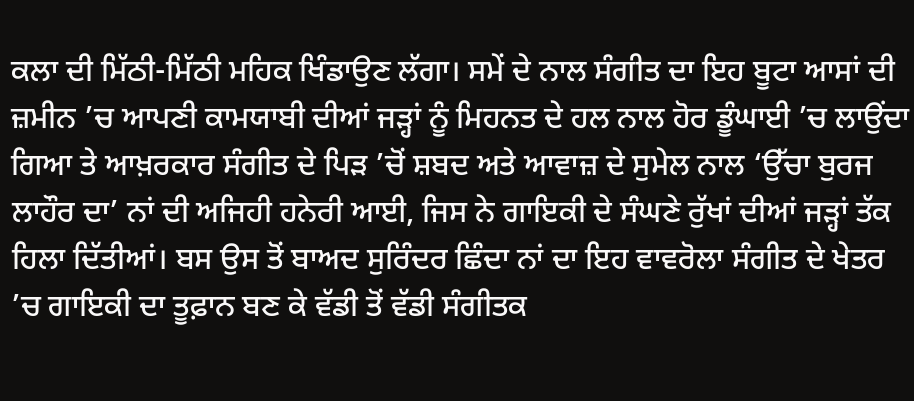ਕਲਾ ਦੀ ਮਿੱਠੀ-ਮਿੱਠੀ ਮਹਿਕ ਖਿੰਡਾਉਣ ਲੱਗਾ। ਸਮੇਂ ਦੇ ਨਾਲ ਸੰਗੀਤ ਦਾ ਇਹ ਬੂਟਾ ਆਸਾਂ ਦੀ ਜ਼ਮੀਨ ’ਚ ਆਪਣੀ ਕਾਮਯਾਬੀ ਦੀਆਂ ਜੜ੍ਹਾਂ ਨੂੰ ਮਿਹਨਤ ਦੇ ਹਲ ਨਾਲ ਹੋਰ ਡੂੰਘਾਈ ’ਚ ਲਾਉਂਦਾ ਗਿਆ ਤੇ ਆਖ਼ਰਕਾਰ ਸੰਗੀਤ ਦੇ ਪਿੜ ’ਚੋਂ ਸ਼ਬਦ ਅਤੇ ਆਵਾਜ਼ ਦੇ ਸੁਮੇਲ ਨਾਲ ‘ਉੱਚਾ ਬੁਰਜ ਲਾਹੌਰ ਦਾ’ ਨਾਂ ਦੀ ਅਜਿਹੀ ਹਨੇਰੀ ਆਈ, ਜਿਸ ਨੇ ਗਾਇਕੀ ਦੇ ਸੰਘਣੇ ਰੁੱਖਾਂ ਦੀਆਂ ਜੜ੍ਹਾਂ ਤੱਕ ਹਿਲਾ ਦਿੱਤੀਆਂ। ਬਸ ਉਸ ਤੋਂ ਬਾਅਦ ਸੁਰਿੰਦਰ ਛਿੰਦਾ ਨਾਂ ਦਾ ਇਹ ਵਾਵਰੋਲਾ ਸੰਗੀਤ ਦੇ ਖੇਤਰ ’ਚ ਗਾਇਕੀ ਦਾ ਤੂਫ਼ਾਨ ਬਣ ਕੇ ਵੱਡੀ ਤੋਂ ਵੱਡੀ ਸੰਗੀਤਕ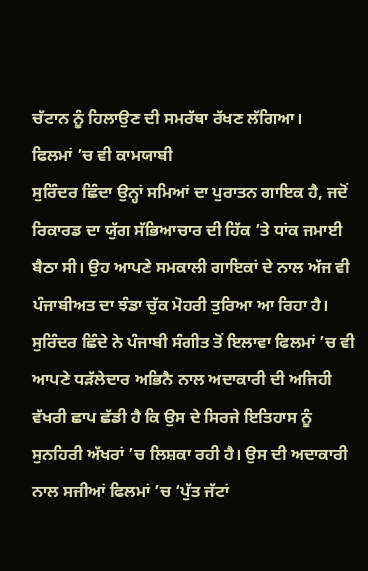ਚੱਟਾਨ ਨੂੰ ਹਿਲਾਉਣ ਦੀ ਸਮਰੱਥਾ ਰੱਖਣ ਲੱਗਿਆ।
ਫਿਲਮਾਂ ’ਚ ਵੀ ਕਾਮਯਾਬੀ
ਸੁਰਿੰਦਰ ਛਿੰਦਾ ਉਨ੍ਹਾਂ ਸਮਿਆਂ ਦਾ ਪੁਰਾਤਨ ਗਾਇਕ ਹੈ, ਜਦੋਂ ਰਿਕਾਰਡ ਦਾ ਯੁੱਗ ਸੱਭਿਆਚਾਰ ਦੀ ਹਿੱਕ ’ਤੇ ਧਾਂਕ ਜਮਾਈ ਬੈਠਾ ਸੀ। ਉਹ ਆਪਣੇ ਸਮਕਾਲੀ ਗਾਇਕਾਂ ਦੇ ਨਾਲ ਅੱਜ ਵੀ ਪੰਜਾਬੀਅਤ ਦਾ ਝੰਡਾ ਚੁੱਕ ਮੋਹਰੀ ਤੁਰਿਆ ਆ ਰਿਹਾ ਹੈ। ਸੁਰਿੰਦਰ ਛਿੰਦੇ ਨੇ ਪੰਜਾਬੀ ਸੰਗੀਤ ਤੋਂ ਇਲਾਵਾ ਫਿਲਮਾਂ ’ਚ ਵੀ ਆਪਣੇ ਧੜੱਲੇਦਾਰ ਅਭਿਨੈ ਨਾਲ ਅਦਾਕਾਰੀ ਦੀ ਅਜਿਹੀ ਵੱਖਰੀ ਛਾਪ ਛੱਡੀ ਹੈ ਕਿ ਉਸ ਦੇ ਸਿਰਜੇ ਇਤਿਹਾਸ ਨੂੰ ਸੁਨਹਿਰੀ ਅੱਖਰਾਂ ’ਚ ਲਿਸ਼ਕਾ ਰਹੀ ਹੈ। ਉਸ ਦੀ ਅਦਾਕਾਰੀ ਨਾਲ ਸਜੀਆਂ ਫਿਲਮਾਂ ’ਚ ‘ਪੁੱਤ ਜੱਟਾਂ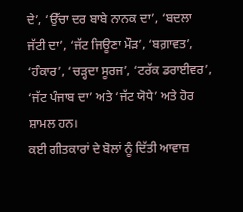ਦੇ’, ‘ਉੱਚਾ ਦਰ ਬਾਬੇ ਨਾਨਕ ਦਾ’, ‘ਬਦਲਾ ਜੱਟੀ ਦਾ’, ‘ਜੱਟ ਜਿਊਣਾ ਮੌੜ’, ‘ਬਗ਼ਾਵਤ’, ‘ਹੰਕਾਰ’, ‘ਚੜ੍ਹਦਾ ਸੂਰਜ’, ‘ਟਰੱਕ ਡਰਾਈਵਰ’, ‘ਜੱਟ ਪੰਜਾਬ ਦਾ’ ਅਤੇ ‘ਜੱਟ ਯੋਧੇ’ ਅਤੇ ਹੋਰ ਸ਼ਾਮਲ ਹਨ।
ਕਈ ਗੀਤਕਾਰਾਂ ਦੇ ਬੋਲਾਂ ਨੂੰ ਦਿੱਤੀ ਆਵਾਜ਼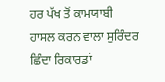ਹਰ ਪੱਖ ਤੋਂ ਕਾਮਯਾਬੀ ਹਾਸਲ ਕਰਨ ਵਾਲਾ ਸੁਰਿੰਦਰ ਛਿੰਦਾ ਰਿਕਾਰਡਾਂ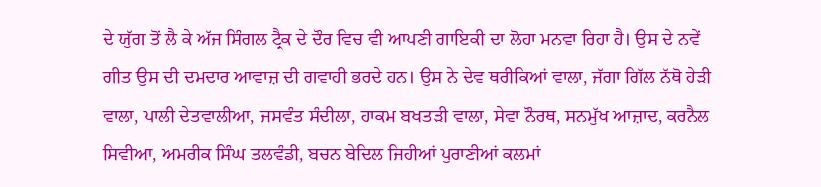ਦੇ ਯੁੱਗ ਤੋਂ ਲੈ ਕੇ ਅੱਜ ਸਿੰਗਲ ਟ੍ਰੈਕ ਦੇ ਦੌਰ ਵਿਚ ਵੀ ਆਪਣੀ ਗਾਇਕੀ ਦਾ ਲੋਹਾ ਮਨਵਾ ਰਿਹਾ ਹੈ। ਉਸ ਦੇ ਨਵੇਂ ਗੀਤ ਉਸ ਦੀ ਦਮਦਾਰ ਆਵਾਜ਼ ਦੀ ਗਵਾਹੀ ਭਰਦੇ ਹਨ। ਉਸ ਨੇ ਦੇਵ ਥਰੀਕਿਆਂ ਵਾਲਾ, ਜੱਗਾ ਗਿੱਲ ਨੱਥੋ ਹੇੜੀ ਵਾਲਾ, ਪਾਲੀ ਦੇਤਵਾਲੀਆ, ਜਸਵੰਤ ਸੰਦੀਲਾ, ਹਾਕਮ ਬਖਤੜੀ ਵਾਲਾ, ਸੇਵਾ ਨੌਰਥ, ਸਨਮੁੱਖ ਆਜ਼ਾਦ, ਕਰਨੈਲ ਸਿਵੀਆ, ਅਮਰੀਕ ਸਿੰਘ ਤਲਵੰਡੀ, ਬਚਨ ਬੇਦਿਲ ਜਿਹੀਆਂ ਪੁਰਾਣੀਆਂ ਕਲਮਾਂ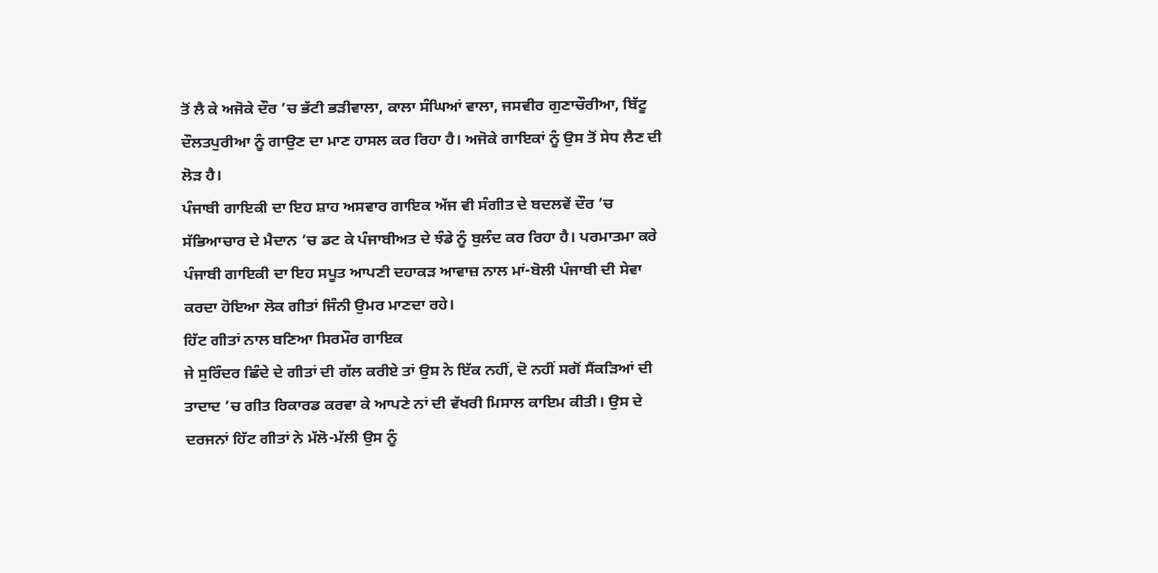ਤੋਂ ਲੈ ਕੇ ਅਜੋਕੇ ਦੌਰ ’ਚ ਭੱਟੀ ਭੜੀਵਾਲਾ, ਕਾਲਾ ਸੰਘਿਆਂ ਵਾਲਾ, ਜਸਵੀਰ ਗੁਣਾਚੌਰੀਆ, ਬਿੱਟੂ ਦੌਲਤਪੁਰੀਆ ਨੂੰ ਗਾਉਣ ਦਾ ਮਾਣ ਹਾਸਲ ਕਰ ਰਿਹਾ ਹੈ। ਅਜੋਕੇ ਗਾਇਕਾਂ ਨੂੰ ਉਸ ਤੋਂ ਸੇਧ ਲੈਣ ਦੀ ਲੋੜ ਹੈ।
ਪੰਜਾਬੀ ਗਾਇਕੀ ਦਾ ਇਹ ਸ਼ਾਹ ਅਸਵਾਰ ਗਾਇਕ ਅੱਜ ਵੀ ਸੰਗੀਤ ਦੇ ਬਦਲਵੇਂ ਦੌਰ ’ਚ ਸੱਭਿਆਚਾਰ ਦੇ ਮੈਦਾਨ ’ਚ ਡਟ ਕੇ ਪੰਜਾਬੀਅਤ ਦੇ ਝੰਡੇ ਨੂੰ ਬੁਲੰਦ ਕਰ ਰਿਹਾ ਹੈ। ਪਰਮਾਤਮਾ ਕਰੇ ਪੰਜਾਬੀ ਗਾਇਕੀ ਦਾ ਇਹ ਸਪੂਤ ਆਪਣੀ ਦਹਾਕੜ ਆਵਾਜ਼ ਨਾਲ ਮਾਂ-ਬੋਲੀ ਪੰਜਾਬੀ ਦੀ ਸੇਵਾ ਕਰਦਾ ਹੋਇਆ ਲੋਕ ਗੀਤਾਂ ਜਿੰਨੀ ਉਮਰ ਮਾਣਦਾ ਰਹੇ।
ਹਿੱਟ ਗੀਤਾਂ ਨਾਲ ਬਣਿਆ ਸਿਰਮੌਰ ਗਾਇਕ
ਜੇ ਸੁਰਿੰਦਰ ਛਿੰਦੇ ਦੇ ਗੀਤਾਂ ਦੀ ਗੱਲ ਕਰੀਏ ਤਾਂ ਉਸ ਨੇ ਇੱਕ ਨਹੀਂ, ਦੋ ਨਹੀਂ ਸਗੋਂ ਸੈਂਕੜਿਆਂ ਦੀ ਤਾਦਾਦ ’ਚ ਗੀਤ ਰਿਕਾਰਡ ਕਰਵਾ ਕੇ ਆਪਣੇ ਨਾਂ ਦੀ ਵੱਖਰੀ ਮਿਸਾਲ ਕਾਇਮ ਕੀਤੀ। ਉਸ ਦੇ ਦਰਜਨਾਂ ਹਿੱਟ ਗੀਤਾਂ ਨੇ ਮੱਲੋ-ਮੱਲੀ ਉਸ ਨੂੰ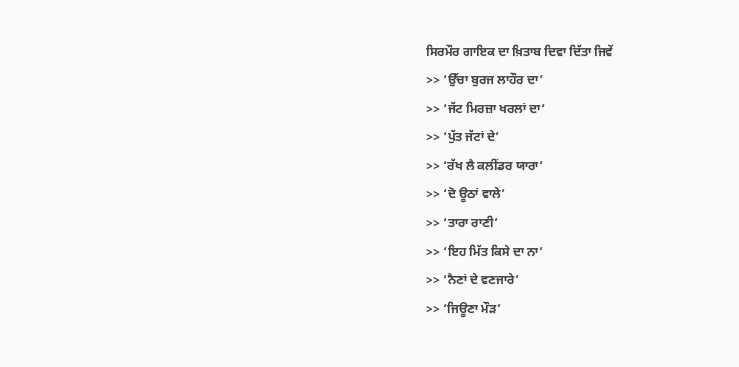ਸਿਰਮੌਰ ਗਾਇਕ ਦਾ ਖ਼ਿਤਾਬ ਦਿਵਾ ਦਿੱਤਾ ਜਿਵੇਂ
>> ‘ਉੱਚਾ ਬੁਰਜ ਲਾਹੌਰ ਦਾ’
>> ‘ਜੱਟ ਮਿਰਜ਼ਾ ਖਰਲਾਂ ਦਾ’
>> ‘ਪੁੱਤ ਜੱਟਾਂ ਦੇ’
>> ‘ਰੱਖ ਲੈ ਕਲੀਂਡਰ ਯਾਰਾ’
>> ‘ਦੋ ਊਠਾਂ ਵਾਲੇ’
>> ‘ਤਾਰਾ ਰਾਣੀ’
>> ‘ਇਹ ਮਿੱਤ ਕਿਸੇ ਦਾ ਨਾ’
>> ‘ਨੈਣਾਂ ਦੇ ਵਣਜਾਰੇ’
>> ‘ਜਿਊਣਾ ਮੌੜ’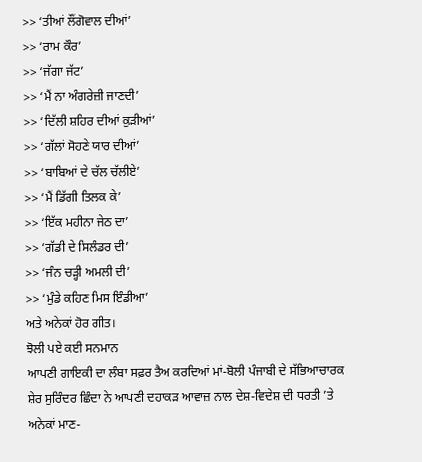>> ‘ਤੀਆਂ ਲੌਂਗੋਵਾਲ ਦੀਆਂ’
>> ‘ਰਾਮ ਕੌਰ’
>> ‘ਜੱਗਾ ਜੱਟ’
>> ‘ਮੈਂ ਨਾ ਅੰਗਰੇਜ਼ੀ ਜਾਣਦੀ’
>> ‘ਦਿੱਲੀ ਸ਼ਹਿਰ ਦੀਆਂ ਕੁੜੀਆਂ’
>> ‘ਗੱਲਾਂ ਸੋਹਣੇ ਯਾਰ ਦੀਆਂ’
>> ‘ਬਾਬਿਆਂ ਦੇ ਚੱਲ ਚੱਲੀਏ’
>> ‘ਮੈਂ ਡਿੱਗੀ ਤਿਲਕ ਕੇ’
>> ‘ਇੱਕ ਮਹੀਨਾ ਜੇਠ ਦਾ’
>> ‘ਗੱਡੀ ਦੇ ਸਿਲੰਡਰ ਦੀ’
>> ‘ਜੰਨ ਚੜ੍ਹੀ ਅਮਲੀ ਦੀ’
>> ‘ਮੁੰਡੇ ਕਹਿਣ ਮਿਸ ਇੰਡੀਆ’
ਅਤੇ ਅਨੇਕਾਂ ਹੋਰ ਗੀਤ।
ਝੋਲੀ ਪਏ ਕਈ ਸਨਮਾਨ
ਆਪਣੀ ਗਾਇਕੀ ਦਾ ਲੰਬਾ ਸਫ਼ਰ ਤੈਅ ਕਰਦਿਆਂ ਮਾਂ-ਬੋਲੀ ਪੰਜਾਬੀ ਦੇ ਸੱਭਿਆਚਾਰਕ ਸ਼ੇਰ ਸੁਰਿੰਦਰ ਛਿੰਦਾ ਨੇ ਆਪਣੀ ਦਹਾਕੜ ਆਵਾਜ਼ ਨਾਲ ਦੇਸ਼-ਵਿਦੇਸ਼ ਦੀ ਧਰਤੀ ’ਤੇ ਅਨੇਕਾਂ ਮਾਣ-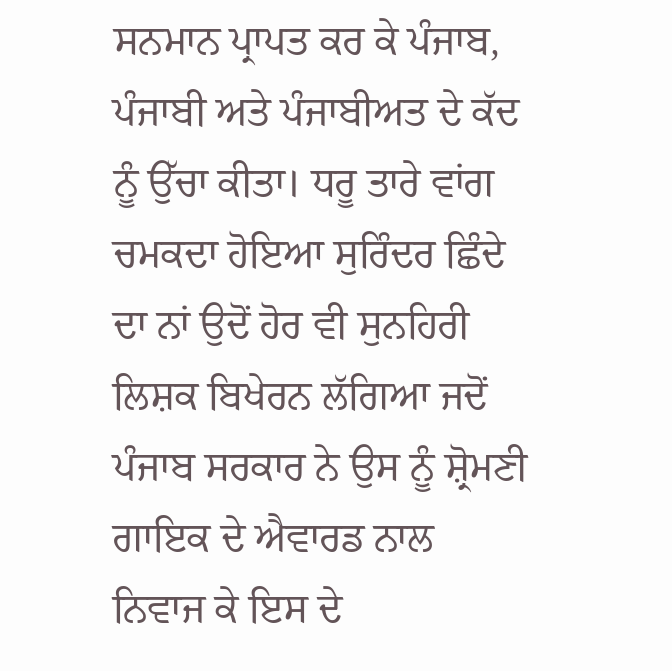ਸਨਮਾਨ ਪ੍ਰਾਪਤ ਕਰ ਕੇ ਪੰਜਾਬ, ਪੰਜਾਬੀ ਅਤੇ ਪੰਜਾਬੀਅਤ ਦੇ ਕੱਦ ਨੂੰ ਉੱਚਾ ਕੀਤਾ। ਧਰੂ ਤਾਰੇ ਵਾਂਗ ਚਮਕਦਾ ਹੋਇਆ ਸੁਰਿੰਦਰ ਛਿੰਦੇ ਦਾ ਨਾਂ ਉਦੋਂ ਹੋਰ ਵੀ ਸੁਨਹਿਰੀ ਲਿਸ਼ਕ ਬਿਖੇਰਨ ਲੱਗਿਆ ਜਦੋਂ ਪੰਜਾਬ ਸਰਕਾਰ ਨੇ ਉਸ ਨੂੰ ਸ਼੍ਰੋਮਣੀ ਗਾਇਕ ਦੇ ਐਵਾਰਡ ਨਾਲ ਨਿਵਾਜ ਕੇ ਇਸ ਦੇ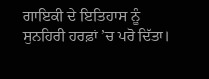ਗਾਇਕੀ ਦੇ ਇਤਿਹਾਸ ਨੂੰ ਸੁਨਹਿਰੀ ਹਰਫ਼ਾਂ ’ਚ ਪਰੋ ਦਿੱਤਾ।